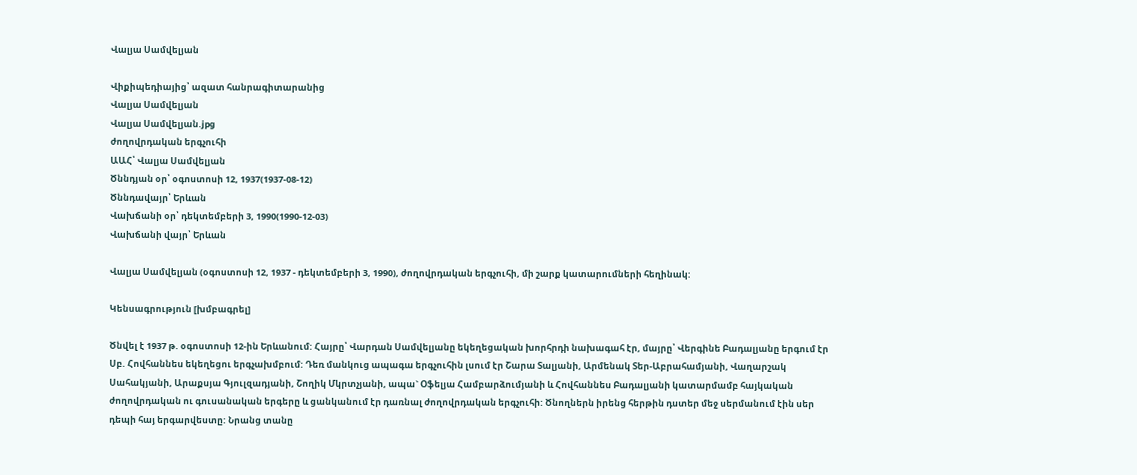Վալյա Սամվելյան

Վիքիպեդիայից՝ ազատ հանրագիտարանից
Վալյա Սամվելյան
Վալյա Սամվելյան.jpg
ժողովրդական երգչուհի
ԱԱՀ՝ Վալյա Սամվելյան
Ծննդյան օր՝ օգոստոսի 12, 1937(1937-08-12)
Ծննդավայր՝ Երևան
Վախճանի օր՝ դեկտեմբերի 3, 1990(1990-12-03)
Վախճանի վայր՝ Երևան

Վալյա Սամվելյան (օգոստոսի 12, 1937 - դեկտեմբերի 3, 1990), ժողովրդական երգչուհի, մի շարք կատարումների հեղինակ:

Կենսագրություն [խմբագրել]

Ծնվել է 1937 թ. օգոստոսի 12-ին Երևանում: Հայրը՝ Վարդան Սամվելյանը եկեղեցական խորհրդի նախագահ էր, մայրը՝ Վերգինե Բադալյանը երգում էր Սբ. Հովհաննես եկեղեցու երգչախմբում: Դեռ մանկուց ապագա երգչուհին լսում էր Շարա Տալյանի, Արմենակ Տեր-Աբրահամյանի, Վաղարշակ Սահակյանի, Արաքսյա Գյուլզադյանի, Շողիկ Մկրտչյանի, ապա` Օֆելյա Համբարձումյանի և Հովհաննես Բադալյանի կատարմամբ հայկական ժողովրդական ու գուսանական երգերը և ցանկանում էր դառնալ ժողովրդական երգչուհի: Ծնողներն իրենց հերթին դստեր մեջ սերմանում էին սեր դեպի հայ երգարվեստը: Նրանց տանը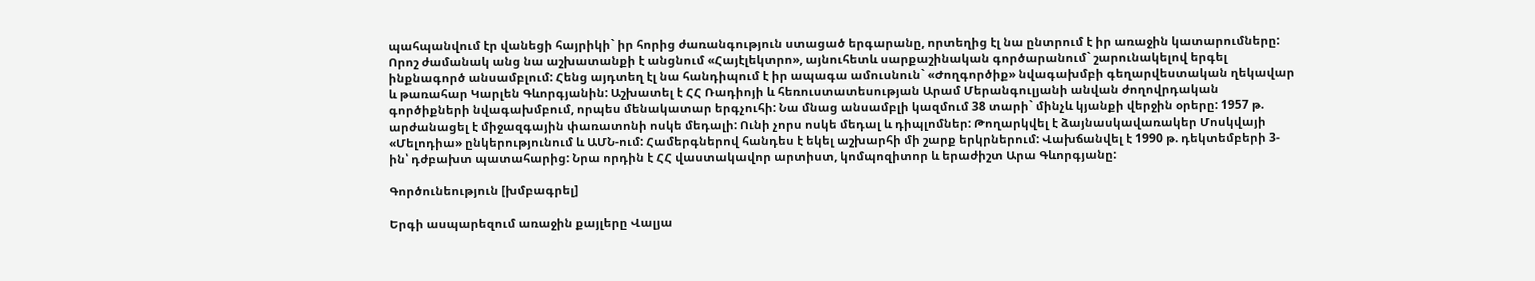պահպանվում էր վանեցի հայրիկի` իր հորից ժառանգություն ստացած երգարանը, որտեղից էլ նա ընտրում է իր առաջին կատարումները: Որոշ ժամանակ անց նա աշխատանքի է անցնում «Հայէլեկտրո», այնուհետև սարքաշինական գործարանում` շարունակելով երգել ինքնագործ անսամբլում: Հենց այդտեղ էլ նա հանդիպում է իր ապագա ամուսնուն` «Ժողգործիք» նվագախմբի գեղարվեստական ղեկավար և թառահար Կարլեն Գևորգյանին: Աշխատել է ՀՀ Ռադիոյի և հեռուստատեսության Արամ Մերանգուլյանի անվան ժողովրդական գործիքների նվագախմբում, որպես մենակատար երգչուհի: Նա մնաց անսամբլի կազմում 38 տարի` մինչև կյանքի վերջին օրերը: 1957 թ. արժանացել է միջազգային փառատոնի ոսկե մեդալի: Ունի չորս ոսկե մեդալ և դիպլոմներ: Թողարկվել է ձայնասկավառակեր Մոսկվայի «Մելոդիա» ընկերությունում և ԱՄՆ-ում: Համերգներով հանդես է եկել աշխարհի մի շարք երկրներում: Վախճանվել է 1990 թ. դեկտեմբերի 3-ին՝ դժբախտ պատահարից: Նրա որդին է ՀՀ վաստակավոր արտիստ, կոմպոզիտոր և երաժիշտ Արա Գևորգյանը:

Գործունեություն [խմբագրել]

Երգի ասպարեզում առաջին քայլերը Վալյա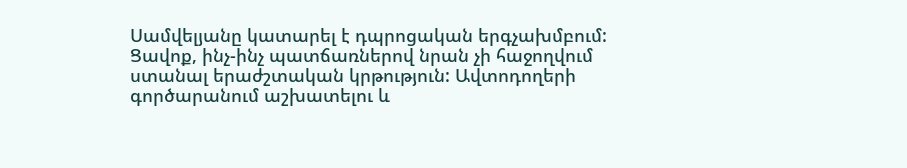Սամվելյանը կատարել է դպրոցական երգչախմբում: Ցավոք, ինչ-ինչ պատճառներով նրան չի հաջողվում ստանալ երաժշտական կրթություն: Ավտոդողերի գործարանում աշխատելու և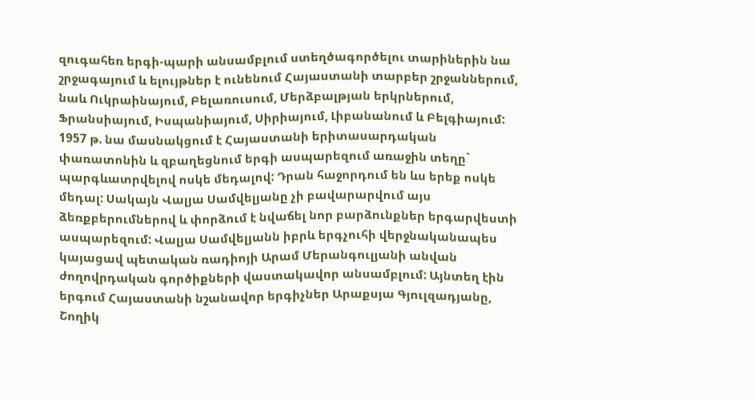զուգահեռ երգի-պարի անսամբլում ստեղծագործելու տարիներին նա շրջագայում և ելույթներ է ունենում Հայաստանի տարբեր շրջաններում, նաև Ուկրաինայում, Բելառուսում, Մերձբալթյան երկրներում, Ֆրանսիայում, Իսպանիայում, Սիրիայում, Լիբանանում և Բելգիայում: 1957 թ. նա մասնակցում է Հայաստանի երիտասարդական փառատոնին և զբաղեցնում երգի ասպարեզում առաջին տեղը` պարգևատրվելով ոսկե մեդալով: Դրան հաջորդում են ևս երեք ոսկե մեդալ: Սակայն Վալյա Սամվելյանը չի բավարարվում այս ձեռքբերումներով և փորձում է նվաճել նոր բարձունքներ երգարվեստի ասպարեզում: Վալյա Սամվելյանն իբրև երգչուհի վերջնականապես կայացավ պետական ռադիոյի Արամ Մերանգուլյանի անվան ժողովրդական գործիքների վաստակավոր անսամբլում: Այնտեղ էին երգում Հայաստանի նշանավոր երգիչներ Արաքսյա Գյուլզադյանը, Շողիկ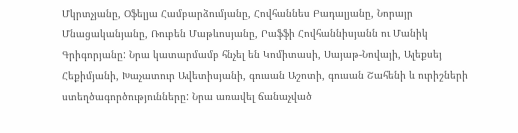Մկրտչյանը, Օֆելյա Համբարձումյանը, Հովհաննես Բադալյանը, Նորայր Մնացականյանը, Ռուբեն Մաթևոսյանը, Րաֆֆի Հովհաննիսյանն ու Մանիկ Գրիգորյանը: Նրա կատարմամբ հնչել են Կոմիտասի, Սայաթ-Նովայի, Ալեքսեյ Հեքիմյանի, Խաչատուր Ավետիսյանի, գուսան Աշոտի, գուսան Շահենի և ուրիշների ստեղծագործությունները: Նրա առավել ճանաչված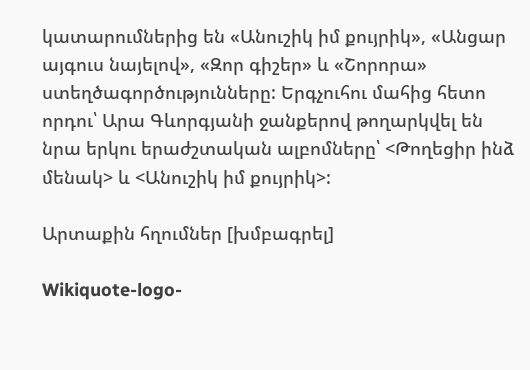կատարումներից են «Անուշիկ իմ քույրիկ», «Անցար այգուս նայելով», «Զոր գիշեր» և «Շորորա» ստեղծագործությունները: Երգչուհու մահից հետո որդու՝ Արա Գևորգյանի ջանքերով թողարկվել են նրա երկու երաժշտական ալբոմները՝ <Թողեցիր ինձ մենակ> և <Անուշիկ իմ քույրիկ>:

Արտաքին հղումներ [խմբագրել]

Wikiquote-logo-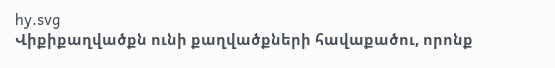hy.svg
Վիքիքաղվածքն ունի քաղվածքների հավաքածու, որոնք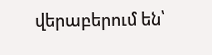վերաբերում են՝